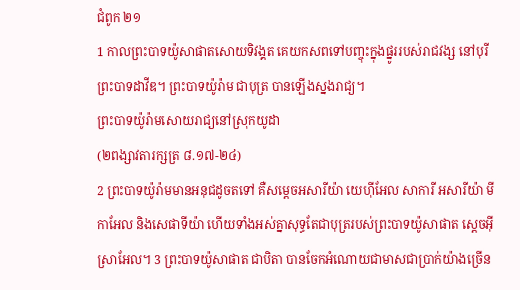ជំពូក ២១
1 កាលព្រះបាទយ៉ូសាផាតសោយទិវង្គត គេយកសពទៅបញ្ចុះក្នុងផ្នូររបស់រាជវង្ស នៅបុរីព្រះបាទដាវីឌ។ ព្រះបាទយ៉ូរ៉ាម ជាបុត្រ បានឡើងស្នងរាជ្យ។
ព្រះបាទយ៉ូរ៉ាមសោយរាជ្យនៅស្រុកយូដា
(២ពង្សាវតារក្សត្រ ៨.១៧-២៤)
2 ព្រះបាទយ៉ូរ៉ាមមានអនុជដូចតទៅ គឺសម្តេចអសារីយ៉ា យេហ៊ីអែល សាការី អសារីយ៉ា មីកាអែល និងសេផាទីយ៉ា ហើយទាំងអស់គ្នាសុទ្ធតែជាបុត្ររបស់ព្រះបាទយ៉ូសាផាត ស្តេចអ៊ីស្រាអែល។ 3 ព្រះបាទយ៉ូសាផាត ជាបិតា បានចែកអំណោយជាមាសជាប្រាក់យ៉ាងច្រើន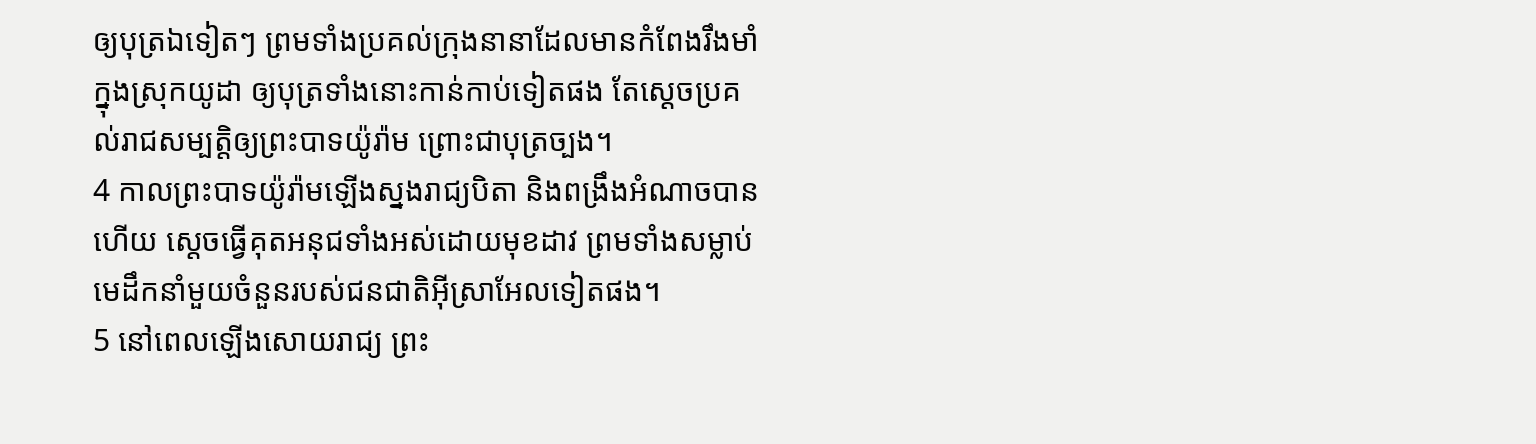ឲ្យបុត្រឯទៀតៗ ព្រមទាំងប្រគល់ក្រុងនានាដែលមានកំពែងរឹងមាំ ក្នុងស្រុកយូដា ឲ្យបុត្រទាំងនោះកាន់កាប់ទៀតផង តែស្តេចប្រគល់រាជសម្បត្តិឲ្យព្រះបាទយ៉ូរ៉ាម ព្រោះជាបុត្រច្បង។
4 កាលព្រះបាទយ៉ូរ៉ាមឡើងស្នងរាជ្យបិតា និងពង្រឹងអំណាចបានហើយ ស្តេចធ្វើគុតអនុជទាំងអស់ដោយមុខដាវ ព្រមទាំងសម្លាប់មេដឹកនាំមួយចំនួនរបស់ជនជាតិអ៊ីស្រាអែលទៀតផង។
5 នៅពេលឡើងសោយរាជ្យ ព្រះ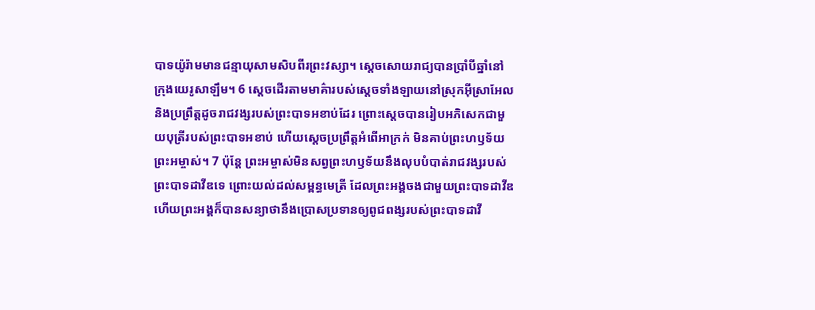បាទយ៉ូរ៉ាមមានជន្មាយុសាមសិបពីរព្រះវស្សា។ ស្តេចសោយរាជ្យបានប្រាំបីឆ្នាំនៅក្រុងយេរូសាឡឹម។ 6 ស្តេចដើរតាមមាគ៌ារបស់ស្តេចទាំងឡាយនៅស្រុកអ៊ីស្រាអែល និងប្រព្រឹត្តដូចរាជវង្សរបស់ព្រះបាទអខាប់ដែរ ព្រោះស្តេចបានរៀបអភិសេកជាមួយបុត្រីរបស់ព្រះបាទអខាប់ ហើយស្តេចប្រព្រឹត្តអំពើអាក្រក់ មិនគាប់ព្រះហឫទ័យព្រះអម្ចាស់។ 7 ប៉ុន្តែ ព្រះអម្ចាស់មិនសព្វព្រះហឫទ័យនឹងលុបបំបាត់រាជវង្សរបស់ព្រះបាទដាវីឌទេ ព្រោះយល់ដល់សម្ពន្ធមេត្រី ដែលព្រះអង្គចងជាមួយព្រះបាទដាវីឌ ហើយព្រះអង្គក៏បានសន្យាថានឹងប្រោសប្រទានឲ្យពូជពង្សរបស់ព្រះបាទដាវី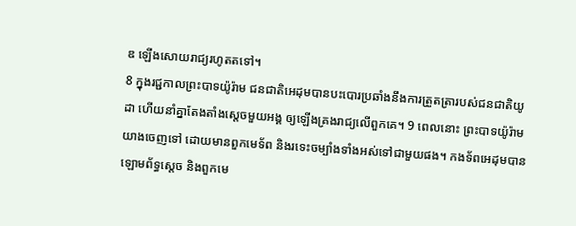ឌ ឡើងសោយរាជ្យរហូតតទៅ។
8 ក្នុងរជ្ជកាលព្រះបាទយ៉ូរ៉ាម ជនជាតិអេដុមបានបះបោរប្រឆាំងនឹងការត្រួតត្រារបស់ជនជាតិយូដា ហើយនាំគ្នាតែងតាំងស្តេចមួយអង្គ ឲ្យឡើងគ្រងរាជ្យលើពួកគេ។ 9 ពេលនោះ ព្រះបាទយ៉ូរ៉ាមយាងចេញទៅ ដោយមានពួកមេទ័ព និងរទេះចម្បាំងទាំងអស់ទៅជាមួយផង។ កងទ័ពអេដុមបានឡោមព័ទ្ធស្តេច និងពួកមេ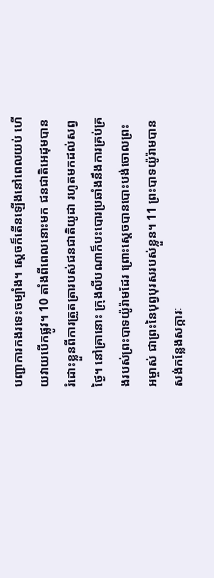បញ្ជាការកងរទេះចម្បាំង។ ស្តេចក៏តើនឡើងនៅពេលយប់ ហើយវាយបើកផ្លូវ។ 10 តាំងពីពេលនោះមក ជនជាតិអេដុមបានរំដោះខ្លួនពីការត្រួតត្រារបស់ជនជាតិយូដា រហូតមកដល់សព្វថ្ងៃ។ នៅគ្រានោះ ក្រុងលីបណាក៏បះបោរប្រឆាំងនឹងការគ្រប់គ្រងរបស់ព្រះបាទយ៉ូរ៉ាមដែរ ព្រោះស្តេចបានបោះបង់ចោលព្រះអម្ចាស់ ជាព្រះនៃបុព្វបុរសរបស់ខ្លួន។ 11 ព្រះបាទយ៉ូរ៉ាមបានសង់កន្លែងសក្ការៈ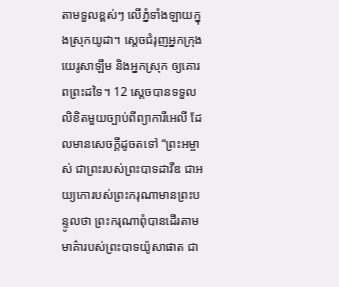តាមទួលខ្ពស់ៗ លើភ្នំទាំងឡាយក្នុងស្រុកយូដា។ ស្តេចជំរុញអ្នកក្រុងយេរូសាឡឹម និងអ្នកស្រុក ឲ្យគោរពព្រះដទៃ។ 12 ស្តេចបានទទួលលិខិតមួយច្បាប់ពីព្យាការីអេលី ដែលមានសេចក្ដីដូចតទៅ “ព្រះអម្ចាស់ ជាព្រះរបស់ព្រះបាទដាវីឌ ជាអយ្យកោរបស់ព្រះករុណាមានព្រះបន្ទូលថា ព្រះករុណាពុំបានដើរតាមមាគ៌ារបស់ព្រះបាទយ៉ូសាផាត ជា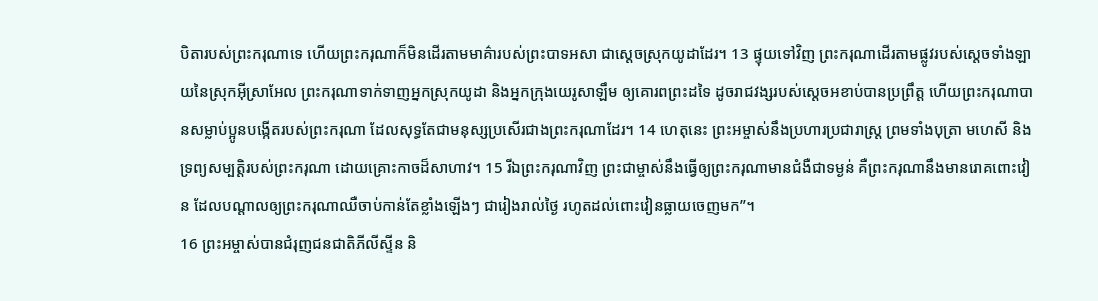បិតារបស់ព្រះករុណាទេ ហើយព្រះករុណាក៏មិនដើរតាមមាគ៌ារបស់ព្រះបាទអសា ជាស្តេចស្រុកយូដាដែរ។ 13 ផ្ទុយទៅវិញ ព្រះករុណាដើរតាមផ្លូវរបស់ស្តេចទាំងឡាយនៃស្រុកអ៊ីស្រាអែល ព្រះករុណាទាក់ទាញអ្នកស្រុកយូដា និងអ្នកក្រុងយេរូសាឡឹម ឲ្យគោរពព្រះដទៃ ដូចរាជវង្សរបស់ស្តេចអខាប់បានប្រព្រឹត្ត ហើយព្រះករុណាបានសម្លាប់ប្អូនបង្កើតរបស់ព្រះករុណា ដែលសុទ្ធតែជាមនុស្សប្រសើរជាងព្រះករុណាដែរ។ 14 ហេតុនេះ ព្រះអម្ចាស់នឹងប្រហារប្រជារាស្ដ្រ ព្រមទាំងបុត្រា មហេសី និងទ្រព្យសម្បត្តិរបស់ព្រះករុណា ដោយគ្រោះកាចដ៏សាហាវ។ 15 រីឯព្រះករុណាវិញ ព្រះជាម្ចាស់នឹងធ្វើឲ្យព្រះករុណាមានជំងឺជាទម្ងន់ គឺព្រះករុណានឹងមានរោគពោះវៀន ដែលបណ្តាលឲ្យព្រះករុណាឈឺចាប់កាន់តែខ្លាំងឡើងៗ ជារៀងរាល់ថ្ងៃ រហូតដល់ពោះវៀនធ្លាយចេញមក”។
16 ព្រះអម្ចាស់បានជំរុញជនជាតិភីលីស្ទីន និ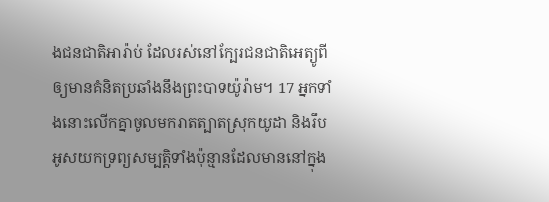ងជនជាតិអារ៉ាប់ ដែលរស់នៅក្បែរជនជាតិអេត្យូពី ឲ្យមានគំនិតប្រឆាំងនឹងព្រះបាទយ៉ូរ៉ាម។ 17 អ្នកទាំងនោះលើកគ្នាចូលមករាតត្បាតស្រុកយូដា និងរឹបអូសយកទ្រព្យសម្បត្តិទាំងប៉ុន្មានដែលមាននៅក្នុង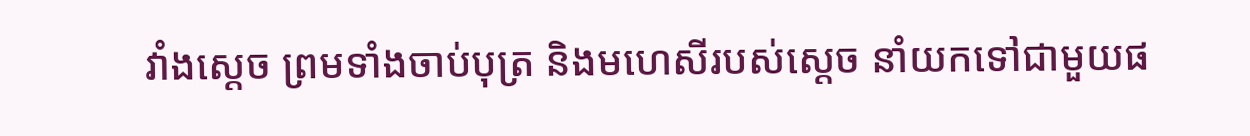វាំងស្តេច ព្រមទាំងចាប់បុត្រ និងមហេសីរបស់ស្តេច នាំយកទៅជាមួយផ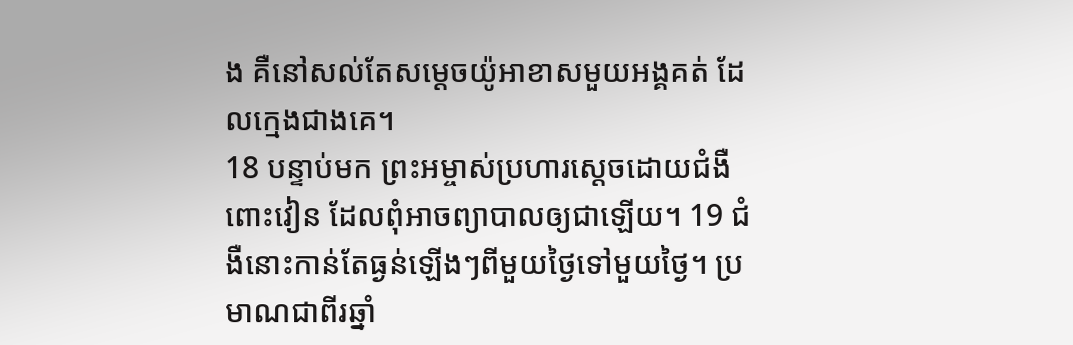ង គឺនៅសល់តែសម្តេចយ៉ូអាខាសមួយអង្គគត់ ដែលក្មេងជាងគេ។
18 បន្ទាប់មក ព្រះអម្ចាស់ប្រហារស្តេចដោយជំងឺពោះវៀន ដែលពុំអាចព្យាបាលឲ្យជាឡើយ។ 19 ជំងឺនោះកាន់តែធ្ងន់ឡើងៗពីមួយថ្ងៃទៅមួយថ្ងៃ។ ប្រមាណជាពីរឆ្នាំ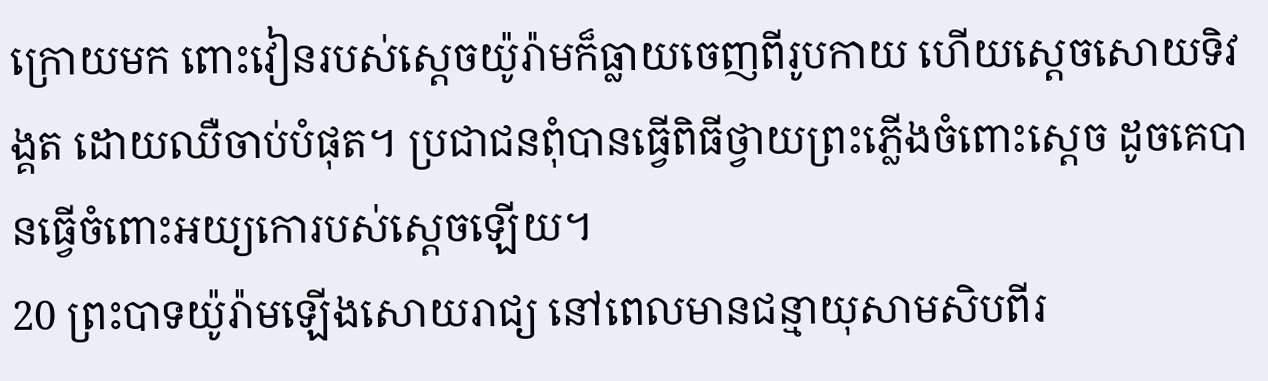ក្រោយមក ពោះវៀនរបស់ស្តេចយ៉ូរ៉ាមក៏ធ្លាយចេញពីរូបកាយ ហើយស្តេចសោយទិវង្គត ដោយឈឺចាប់បំផុត។ ប្រជាជនពុំបានធ្វើពិធីថ្វាយព្រះភ្លើងចំពោះស្តេច ដូចគេបានធ្វើចំពោះអយ្យកោរបស់ស្តេចឡើយ។
20 ព្រះបាទយ៉ូរ៉ាមឡើងសោយរាជ្យ នៅពេលមានជន្មាយុសាមសិបពីរ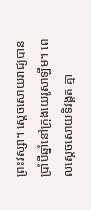ព្រះវស្សា។ ស្តេចសោយរាជ្យបានប្រាំបីឆ្នាំនៅក្រុងយេរូសាឡឹម។ ពេលស្តេចសោយទិវង្គត គ្មា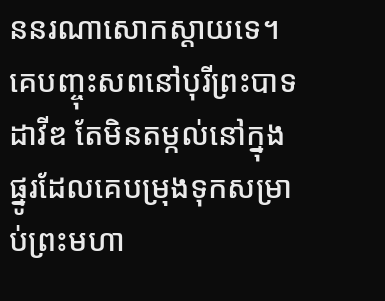ននរណាសោកស្តាយទេ។ គេបញ្ចុះសពនៅបុរីព្រះបាទដាវីឌ តែមិនតម្កល់នៅក្នុងផ្នូរដែលគេបម្រុងទុកសម្រាប់ព្រះមហា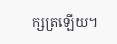ក្សត្រឡើយ។